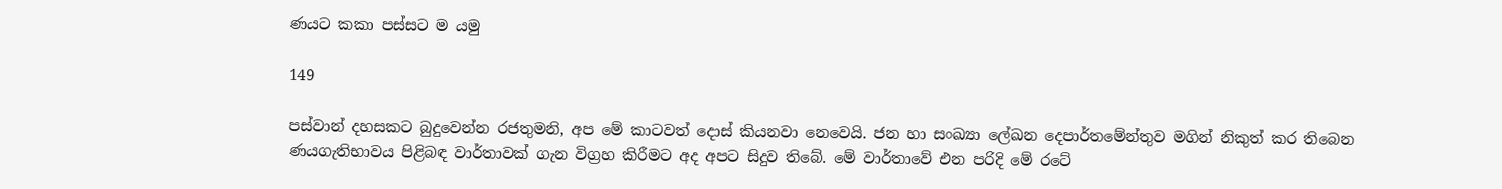ණයට කකා පස්සට ම යමු

149

පස්වාන් දහසකට බුදුවෙන්න රජතුමනි, අප මේ කාටවත් දොස් කියනවා නෙවෙයි. ජන හා සංඛ්‍යා ලේඛන දෙපාර්තමේන්තුව මගින් නිකුත් කර තිබෙන ණයගැතිභාවය පිළිබඳ වාර්තාවක් ගැන විග්‍රහ කිරීමට අද අපට සිදුව තිබේ. මේ වාර්තාවේ එන පරිදි මේ රටේ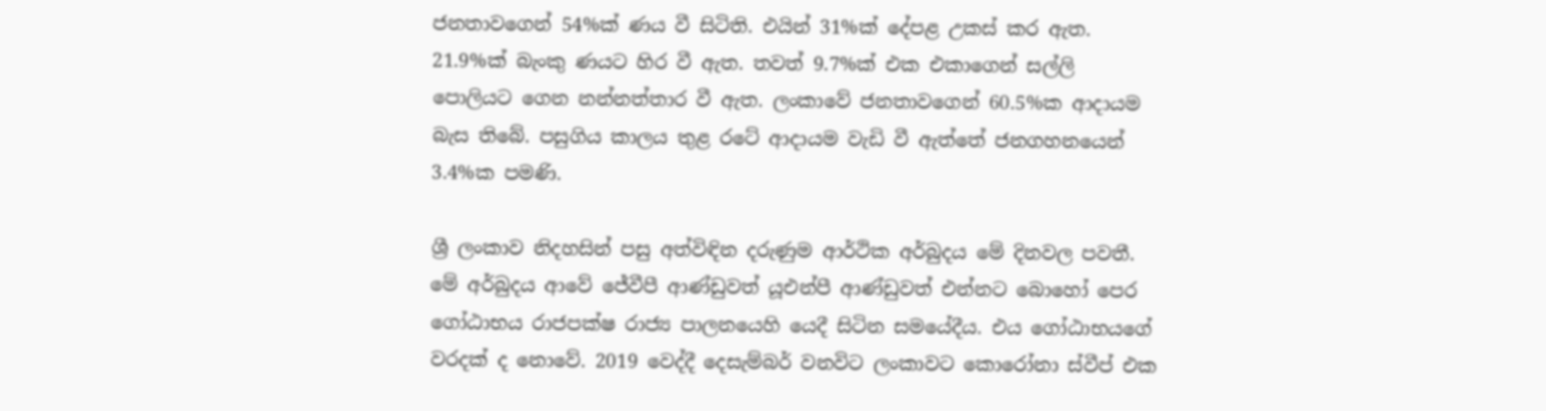ජනතාවගෙන් 54%ක් ණය වී සිටිති. එයින් 31%ක් දේපළ උකස් කර ඇත. 21.9%ක් බැංකු ණයට හිර වී ඇත. තවත් 9.7%ක් එක එකාගෙන් සල්ලි පොලියට ගෙන නන්නත්තාර වී ඇත. ලංකාවේ ජනතාවගෙන් 60.5%ක ආදායම බැස තිබේ. පසුගිය කාලය තුළ රටේ ආදායම වැඩි වී ඇත්තේ ජනගහනයෙන් 3.4%ක පමණි.

ශ්‍රී ලංකාව නිදහසින් පසු අත්විඳින දරුණුම ආර්ථික අර්බුදය මේ දිනවල පවතී. මේ අර්බුදය ආවේ ජේවීපී ආණ්ඩුවත් යූඑන්පී ආණ්ඩුවත් එන්නට බොහෝ පෙර ගෝඨාභය රාජපක්ෂ රාජ්‍ය පාලනයෙහි යෙදී සිටින සමයේදීය. එය ගෝඨාභයගේ වරදක් ද නොවේ. 2019 වෙද්දී දෙසැම්බර් වනවිට ලංකාවට කොරෝනා ස්වීප් එක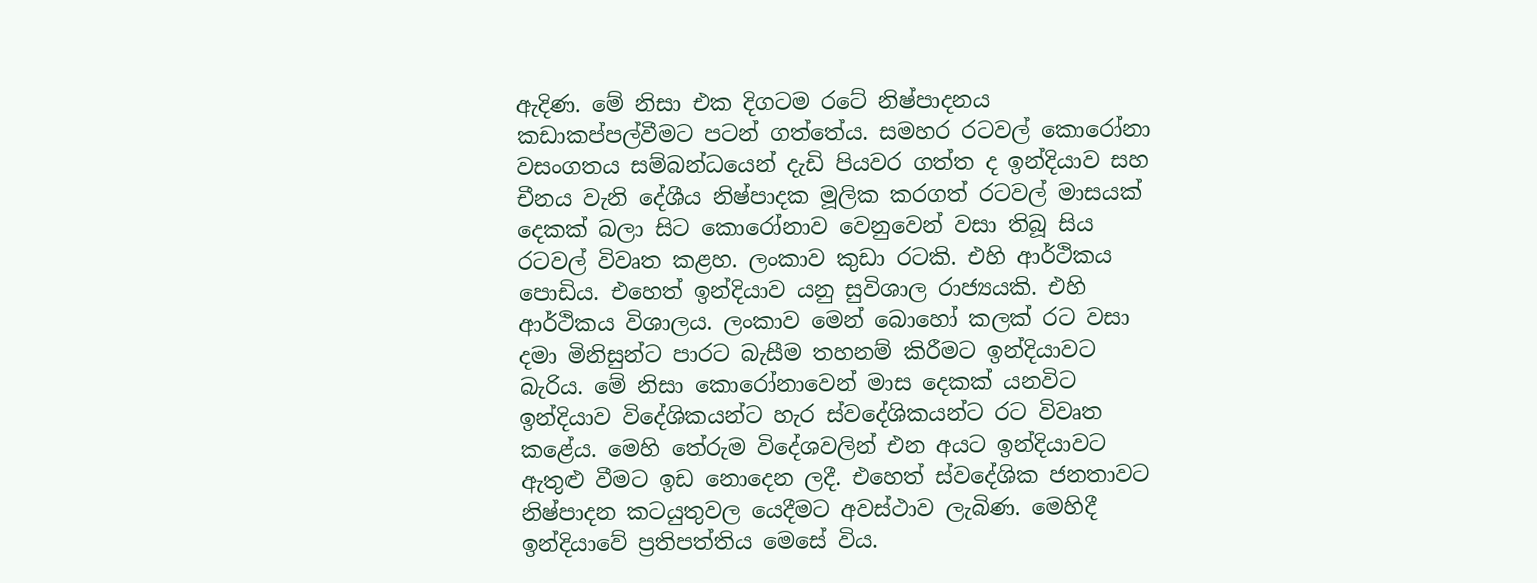ඇදිණ. මේ නිසා එක දිගටම රටේ නිෂ්පාදනය කඩාකප්පල්වීමට පටන් ගත්තේය. සමහර රටවල් කොරෝනා වසංගතය සම්බන්ධයෙන් දැඩි පියවර ගත්ත ද ඉන්දියාව සහ චීනය වැනි දේශීය නිෂ්පාදක මූලික කරගත් රටවල් මාසයක් දෙකක් බලා සිට කොරෝනාව වෙනුවෙන් වසා තිබූ සිය රටවල් විවෘත කළහ. ලංකාව කුඩා රටකි. එහි ආර්ථිකය පොඩිය. එහෙත් ඉන්දියාව යනු සුවිශාල රාජ්‍යයකි. එහි ආර්ථිකය විශාලය. ලංකාව මෙන් බොහෝ කලක් රට වසා දමා මිනිසුන්ට පාරට බැසීම තහනම් කිරීමට ඉන්දියාවට බැරිය. මේ නිසා කොරෝනාවෙන් මාස දෙකක් යනවිට ඉන්දියාව විදේශිකයන්ට හැර ස්වදේශිකයන්ට රට විවෘත කළේය. මෙහි තේරුම විදේශවලින් එන අයට ඉන්දියාවට ඇතුළු වීමට ඉඩ නොදෙන ලදී. එහෙත් ස්වදේශික ජනතාවට නිෂ්පාදන කටයුතුවල යෙදීමට අවස්ථාව ලැබිණ. මෙහිදී ඉන්දියාවේ ප්‍රතිපත්තිය මෙසේ විය.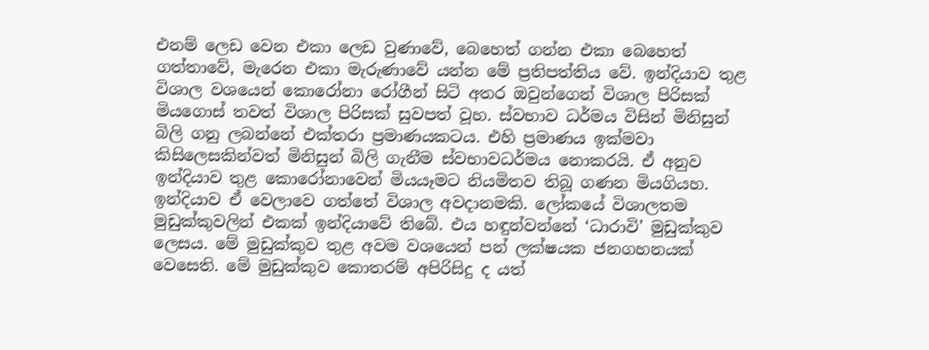එනම් ලෙඩ වෙන එකා ලෙඩ වුණාවේ, බෙහෙත් ගන්න එකා බෙහෙත් ගත්තාවේ, මැරෙන එකා මැරුණාවේ යන්න මේ ප්‍රතිපත්තිය වේ. ඉන්දියාව තුළ විශාල වශයෙන් කොරෝනා රෝගීන් සිටි අතර ඔවුන්ගෙන් විශාල පිරිසක් මියගොස් තවත් විශාල පිරිසක් සුවපත් වූහ. ස්වභාව ධර්මය විසින් මිනිසුන් බිලි ගනු ලබන්නේ එක්තරා ප්‍රමාණයකටය. එහි ප්‍රමාණය ඉක්මවා කිසිලෙසකින්වත් මිනිසුන් බිලි ගැනීම ස්වභාවධර්මය නොකරයි. ඒ අනුව ඉන්දියාව තුළ කොරෝනාවෙන් මියයෑමට නියමිතව තිබූ ගණන මියගියහ. ඉන්දියාව ඒ වෙලාවෙ ගත්තේ විශාල අවදානමකි. ලෝකයේ විශාලතම මුඩුක්කුවලින් එකක් ඉන්දියාවේ තිබේ. එය හඳුන්වන්නේ ‘ධාරාවි’ මුඩුක්කුව ලෙසය. මේ මුඩුක්කුව තුළ අවම වශයෙන් පන් ලක්ෂයක ජනගහනයක් වෙසෙති. මේ මුඩුක්කුව කොතරම් අපිරිසිදු ද යත්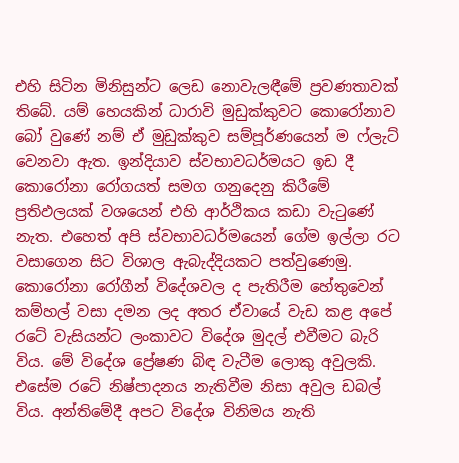එහි සිටින මිනිසුන්ට ලෙඩ නොවැලඳීමේ ප්‍රවණතාවක් තිබේ. යම් හෙයකින් ධාරාවි මුඩුක්කුවට කොරෝනාව බෝ වුණේ නම් ඒ මුඩුක්කුව සම්පූර්ණයෙන් ම ෆ්ලැට් වෙනවා ඇත. ඉන්දියාව ස්වභාවධර්මයට ඉඩ දී කොරෝනා රෝගයත් සමග ගනුදෙනු කිරීමේ ප්‍රතිඵලයක් වශයෙන් එහි ආර්ථිකය කඩා වැටුණේ නැත. එහෙත් අපි ස්වභාවධර්මයෙන් ගේම ඉල්ලා රට වසාගෙන සිට විශාල ඇබැද්දියකට පත්වුණෙමු. කොරෝනා රෝගීන් විදේශවල ද පැතිරීම හේතුවෙන් කම්හල් වසා දමන ලද අතර ඒවායේ වැඩ කළ අපේ රටේ වැසියන්ට ලංකාවට විදේශ මුදල් එවීමට බැරි විය. මේ විදේශ ප්‍රේෂණ බිඳ වැටීම ලොකු අවුලකි. එසේම රටේ නිෂ්පාදනය නැතිවීම නිසා අවුල ඩබල් විය. අන්තිමේදී අපට විදේශ විනිමය නැති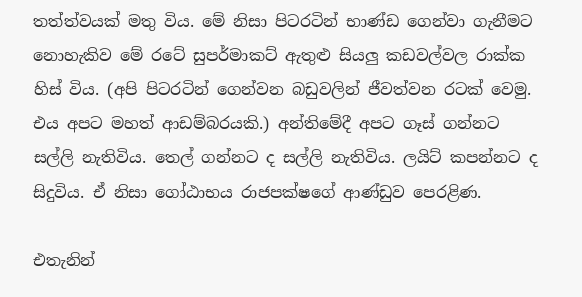තත්ත්වයක් මතු විය. මේ නිසා පිටරටින් භාණ්ඩ ගෙන්වා ගැනීමට නොහැකිව මේ රටේ සුපර්මාකට් ඇතුළු සියලු කඩවල්වල රාක්ක හිස් විය. (අපි පිටරටින් ගෙන්වන බඩුවලින් ජීවත්වන රටක් වෙමු. එය අපට මහත් ආඩම්බරයකි.) අන්තිමේදී අපට ගෑස් ගන්නට සල්ලි නැතිවිය. තෙල් ගන්නට ද සල්ලි නැතිවිය. ලයිට් කපන්නට ද සිදුවිය. ඒ නිසා ගෝඨාභය රාජපක්ෂගේ ආණ්ඩුව පෙරළිණ.

එතැනින්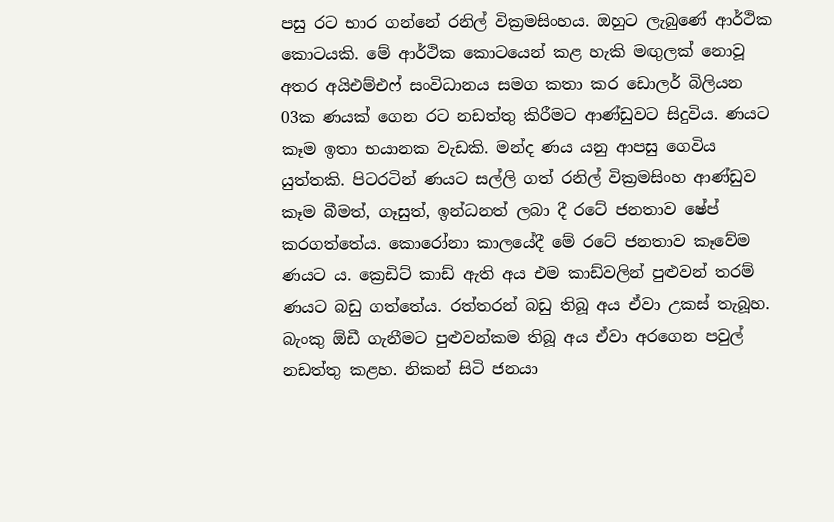පසු රට භාර ගන්නේ රනිල් වික්‍රමසිංහය. ඔහුට ලැබුණේ ආර්ථික කොටයකි. මේ ආර්ථික කොටයෙන් කළ හැකි මඟුලක් නොවූ අතර අයිඑම්එෆ් සංවිධානය සමග කතා කර ඩොලර් බිලියන 03ක ණයක් ගෙන රට නඩත්තු කිරීමට ආණ්ඩුවට සිදුවිය. ණයට කෑම ඉතා භයානක වැඩකි. මන්ද ණය යනු ආපසු ගෙවිය යුත්තකි. පිටරටින් ණයට සල්ලි ගත් රනිල් වික්‍රමසිංහ ආණ්ඩුව කෑම බීමත්, ගෑසුත්, ඉන්ධනත් ලබා දී රටේ ජනතාව ෂේප් කරගත්තේය. කොරෝනා කාලයේදී මේ රටේ ජනතාව කෑවේම ණයට ය. ක්‍රෙඩිට් කාඩ් ඇති අය එම කාඩ්වලින් පුළුවන් තරම් ණයට බඩු ගත්තේය. රත්තරන් බඩු තිබූ අය ඒවා උකස් තැබූහ. බැංකු ඕඩී ගැනීමට පුළුවන්කම තිබූ අය ඒවා අරගෙන පවුල් නඩත්තු කළහ. නිකන් සිටි ජනයා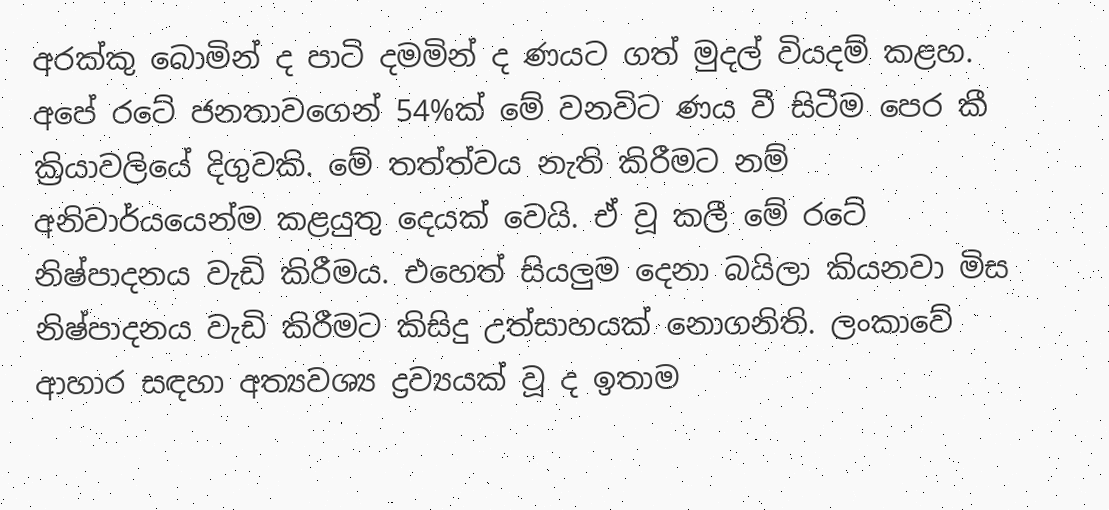අරක්කු බොමින් ද පාටි දමමින් ද ණයට ගත් මුදල් වියදම් කළහ. අපේ රටේ ජනතාවගෙන් 54%ක් මේ වනවිට ණය වී සිටීම පෙර කී ක්‍රියාවලියේ දිගුවකි. මේ තත්ත්වය නැති කිරීමට නම් අනිවාර්යයෙන්ම කළයුතු දෙයක් වෙයි. ඒ වූ කලී මේ රටේ නිෂ්පාදනය වැඩි කිරීමය. එහෙත් සියලුම දෙනා බයිලා කියනවා මිස නිෂ්පාදනය වැඩි කිරීමට කිසිදු උත්සාහයක් නොගනිති. ලංකාවේ ආහාර සඳහා අත්‍යවශ්‍ය ද්‍රව්‍යයක් වූ ද ඉතාම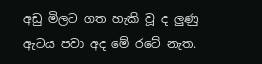අඩු මිලට ගත හැකි වූ ද ලුණු ඇටය පවා අද මේ රටේ නැත.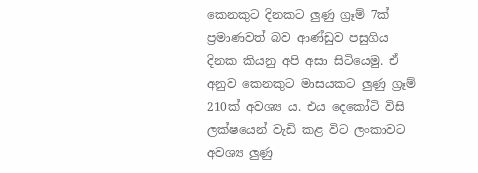කෙනකුට දිනකට ලුණු ග්‍රෑම් 7ක් ප්‍රමාණවත් බව ආණ්ඩුව පසුගිය දිනක කියනු අපි අසා සිටියෙමු. ඒ අනුව කෙනකුට මාසයකට ලුණු ග්‍රෑම් 210ක් අවශ්‍ය ය. එය දෙකෝටි විසි ලක්ෂයෙන් වැඩි කළ විට ලංකාවට අවශ්‍ය ලුණු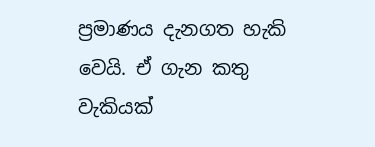ප්‍රමාණය දැනගත හැකි වෙයි. ඒ ගැන කතු වැකියක්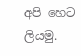අපි හෙට ලියමු.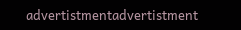advertistmentadvertistment